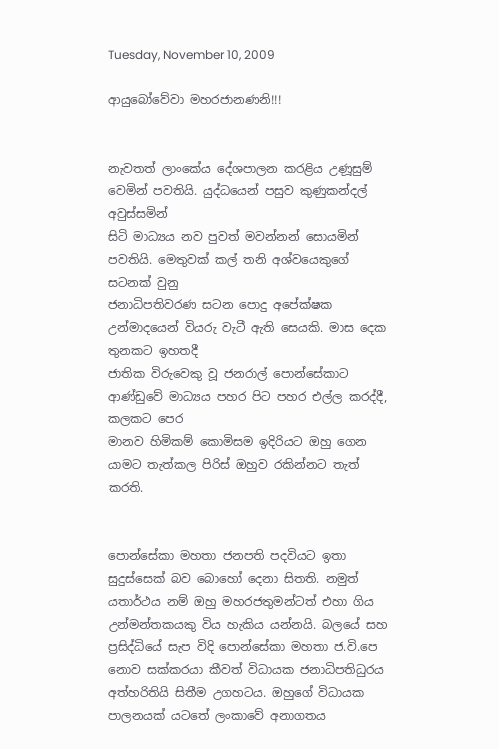Tuesday, November 10, 2009

ආයුබෝවේවා මහරජානණනි!!!


නැවතත් ලාංකේය දේශපාලන කරළිය උණූසුම් වෙමින් පවතියි. යුද්ධයෙන් පසුව කුණුකන්දල් අවුස්සමින්
සිටි මාධ්‍යය නව පුවත් මවන්නන් සොයමින් පවතියි. මෙතුවක් කල් තනි අශ්වයෙකුගේ සටනක් වුනු
ජනාධිපතිවරණ සටන පොදු අපේක්ෂක උන්මාදයෙන් වියරු වැටී ඇති සෙයකි. මාස දෙක තුනකට ඉහතදී
ජාතික විරුවෙකු වූ ජනරාල් පොන්සේකාට ආණ්ඩුවේ මාධ්‍යය පහර පිට පහර එල්ල කරද්දී, කලකට පෙර
මානව හිමිකම් කොමිසම ඉදිරියට ඔහු ගෙන යාමට තැත්කල පිරිස් ඔහුව රකින්නට තැත් කරති.


පොන්සේකා මහතා ජනපති පදවියට ඉතා සුදුස්සෙක් බව බොහෝ දෙනා සිතති. නමුත් යතාර්ථය නම් ඔහු මහරජතුමන්ටත් එහා ගිය උන්මන්තකයකු විය හැකිය යන්නයි. බලයේ සහ ප්‍රසිද්ධියේ සැප විදි පොන්සේකා මහතා ජ.වි.පෙ නොව සක්කරයා කීවත් විධායක ජනාධිපතිධුරය අත්හරිතියි සිතීම උගහටය. ඔහුගේ විධායක පාලනයක් යටතේ ලංකාවේ අනාගතය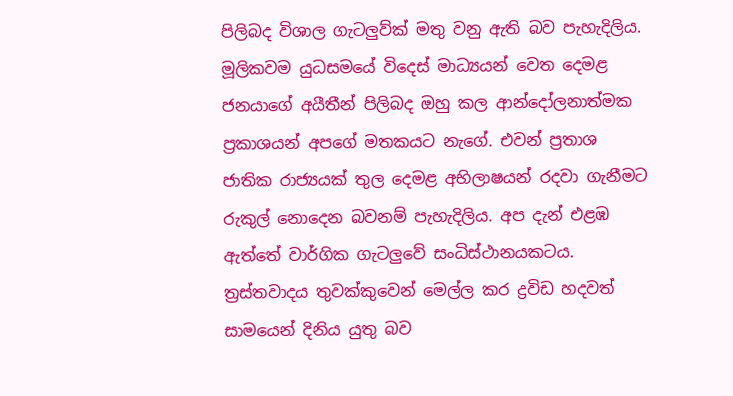පිලිබද විශාල ගැටලුව්ක් මතු වනු ඇති බව පැහැදිලිය. මූලිකවම යුධසමයේ විදෙස් මාධ්‍යයන් වෙත දෙමළ ජනයාගේ අයීතීන් පිලිබද ඔහු කල ආන්දෝලනාත්මක ප්‍රකාශයන් අපගේ මතකයට නැගේ. එවන් ප්‍රතාශ ජාතික රාජ්‍යයක් තුල දෙමළ අභිලාෂයන් රදවා ගැනීමට රුකුල් නොදෙන බවනම් පැහැදිලිය. අප දැන් එළඹ ඇත්තේ වාර්ගික ගැටලුවේ සංධිස්ථානයකටය. ත්‍රස්තවාදය තුවක්කුවෙන් මෙල්ල කර ද්‍රවිඩ හදවත් සාමයෙන් දිනිය යුතු බව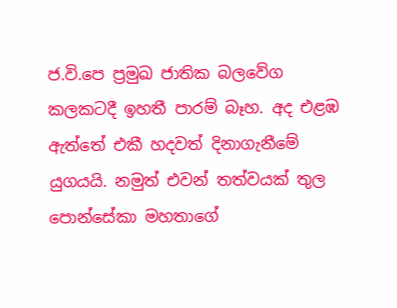ජ.වි.පෙ ප්‍රමුඛ ජාතික බලවේග කලකටදී ඉහතී පාරම් බෑහ. අද එළඹ ඇත්තේ එකී හදවත් දිනාගැනීමේ යුගයයි. නමුත් එවන් තත්වයක් තුල පොන්සේකා‍ මහතාගේ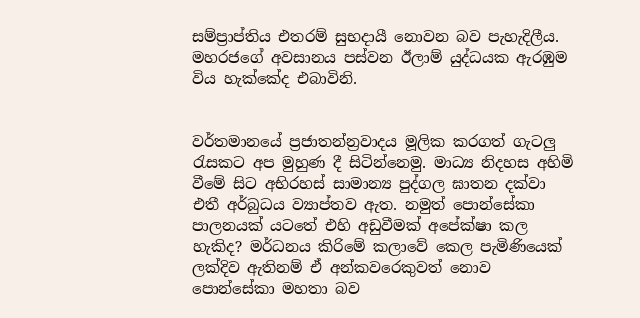සම්ප්‍රාප්තිය එතරම් සුභදායී නොවන බව පැහැදිලීය. මහරජගේ අවසානය පස්වන ඊලාම් යුද්ධයක ඇරඹුම විය හැක්කේද එබාවිනි.


වර්තමානයේ ප්‍රජාතන්න්‍රවාදය මූලික කරගත් ගැටලු රැසකට අප මුහුණ දී සිටින්නෙමු. මාධ්‍ය නිදහස අහිමි වීමේ සිට අභිරහස් සාමාන්‍ය පුද්ගල ඝාතන දක්වා එතී අර්බුධය ව්‍යාප්තව ඇත. නමුත් පොන්සේකා පාලනයක් යටතේ එහි අඩුවීමක් අපේක්ෂා කල හැකිද? මර්ධනය කිරිමේ කලාවේ කෙල පැමිණියෙක් ලක්දිව ඇතිනම් ඒ අන්කවරෙකුවත් නොව පොන්සේකා මහතා බව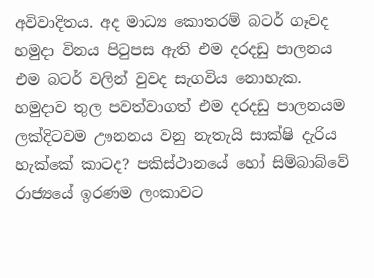අවිවාදිතය. අද මාධ්‍ය කොතරම් බටර් ගෑවද හමුදා විනය පිටුපස ඇති එම දරදඩු පාලනය එම බටර් වලින් වුවද සැගවිය නොහැක. හමුදාව තුල පවත්වාගත් එම දරදඩු පාලනයම ලක්දිටවම ඌනනය වනු නැතැයි සාක්ෂි දැරිය හැක්කේ කාටද? පකිස්ථානයේ හෝ සිම්බාබ්වේ රාජ්‍යයේ ඉරණම ලංකාවට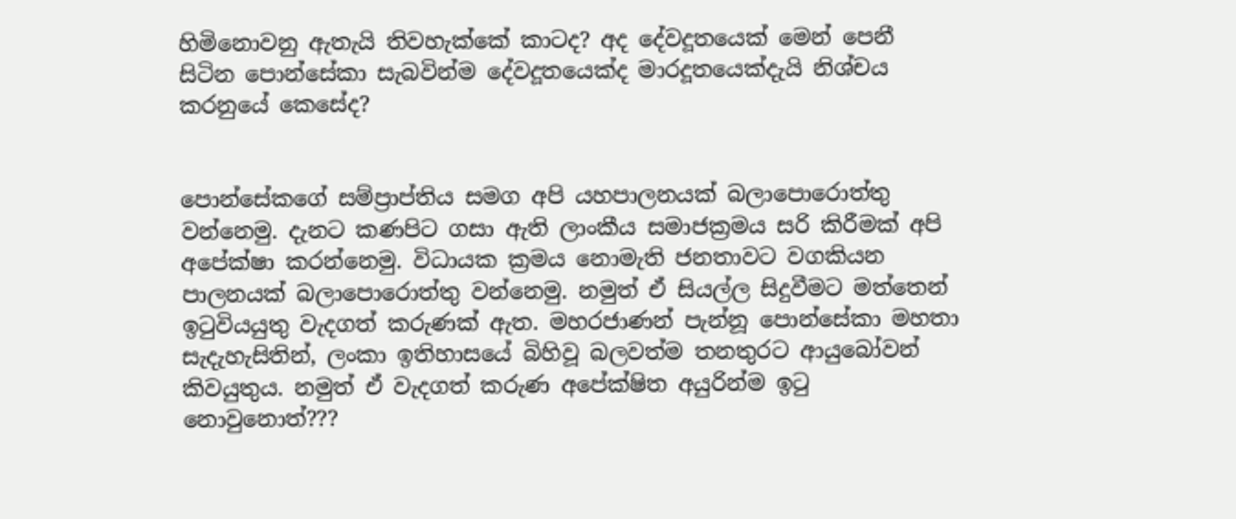හිමිනොවනු ඇතැයි තිවහැක්කේ කාටද? අද දේවදූතයෙක් මෙන් පෙනී සිටින පොන්සේකා සැබවින්ම දේවදූතයෙක්ද මාරදූතයෙක්දැයි නිශ්චය කරනුයේ කෙසේද?


පොන්සේකගේ සම්ප්‍රාප්තිය සමග අපි යහපාලනයක් බලාපොරොත්තු වන්නෙමු. දැනට කණපිට ගසා ඇති ලාංකීය සමාජක්‍රමය සරි කිරීමක් අපි අපේක්ෂා කරන්නෙමු. විධායක ක්‍රමය නොමැති ජනතාවට වගකියන
පාලනයක් බලාපොරොත්තු වන්නෙමු. නමුත් ඒ සියල්ල සිදුවීමට මත්තෙන් ඉටුවියයුතු වැදගත් කරුණක් ඇත. මහරජාණන් පැන්නූ පොන්සේකා මහතා සැදැහැසිතින්, ලංකා ඉතිහාසයේ බිහිවූ බලවත්ම තනතුරට ආයුබෝවන් කිවයුතුය. නමුත් ඒ වැදගත් කරුණ අපේක්ෂිත අයුරින්ම ඉටු නොවුනොත්???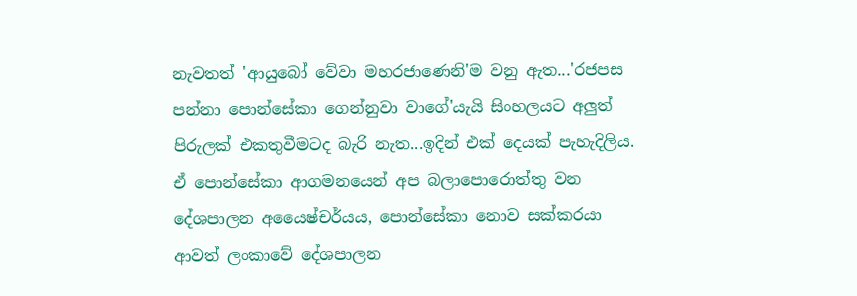නැවතත් 'ආයුබෝ වේවා මහරජාණෙනි'ම වනු ඇත...'රජපස පන්නා පොන්සේකා ගෙන්නුවා වාගේ'යැයි සිංහලයට අලුත් පිරුලක් එකතුවීමටද බැරි නැත...ඉදින් එක් දෙයක් පැහැදිලිය. ඒ පොන්සේකා ආගමනයෙන් අප බලාපොරොත්තු වන දේශපාලන අයෛෂ්චර්යය, පොන්සේකා නොව සක්කරයා ආවත් ලංකාවේ දේශපාලන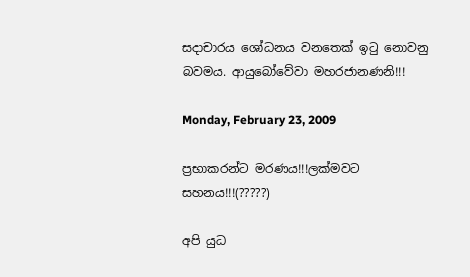සදාචාරය ශෝධනය වනතෙක් ඉටු නොවනු බවමය. ආයුබෝවේවා මහරජානණනි!!!

Monday, February 23, 2009

ප්‍රභාකරන්ට මරණය!!!ලක්මවට සහනය!!!(?????)

අපි යුධ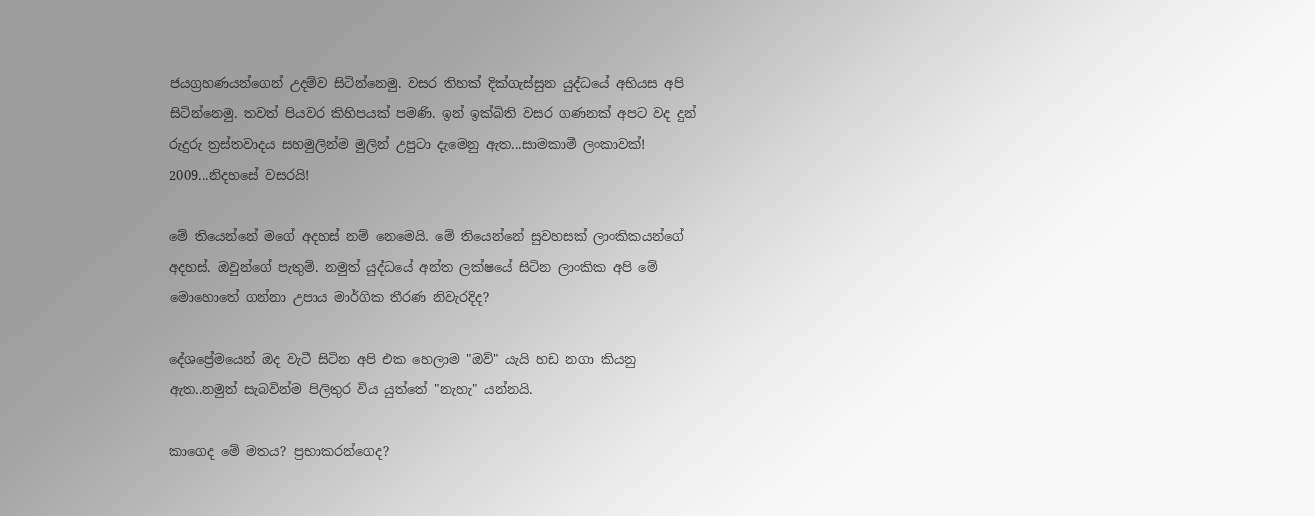ජයග්‍රහණයන්ගෙන් උදම්ව සිටින්නෙමු. වසර තිහක් දික්ගැස්සුන යුද්ධයේ අභියස අපි සිටින්නෙමු. තවත් පියවර කිහිපයක් පමණි. ඉන් ඉක්බිති වසර ගණනක් අපට වද දුන් රුදුරු ත්‍රස්තවාදය සහමුලින්ම මුලින් උපුටා දැමෙනු ඇත...සාමකාමී ලංකාවක්! 2009...නිදහසේ වසරයි!

මේ තියෙන්නේ මගේ අදහස් නම් නෙමෙයි. මේ තියෙන්නේ සුවහසක් ලාංකිකයන්ගේ අදහස්. ඔවුන්ගේ පැතුම්. නමුත් යුද්ධයේ අන්ත‌ ලක්ෂයේ සිටින ලාංකික අපි මේ මොහොතේ ගන්නා උපාය මාර්ගික තීරණ නිවැරදිද?

දේශප්‍රේමයෙන් ඔද වැටී සිටින අපි එක හෙලාම "ඔව්" යැයි හඩ නගා කියනු ඇත..නමුත් සැබවින්ම පිලිතුර විය යුත්තේ "නැහැ" යන්නයි.

කාගෙද මේ මතය? ප්‍රභාකරන්ගෙද?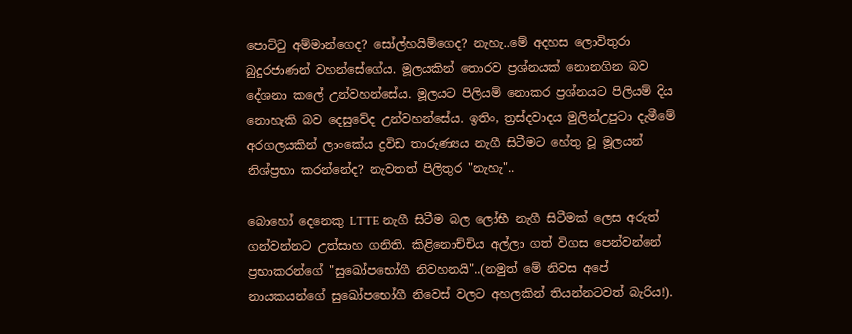පොට්ටු අම්මාන්ගෙද? සෝල්හයිම්ගෙද? නැහැ..මේ අදහස ලොවිතුරා බුදුරජාණන් වහන්සේගේය. මූලයකින් තොරව ප්‍රශ්නයක් නොනගින බව දේශනා කලේ උන්වහන්සේය. මූලයට පිලියම් නොකර ප්‍රශ්නයට පිලියම් දිය නොහැකි බව දෙසුවේද උන්වහන්සේය. ඉතිං, ත්‍රස්දවාදය මුලින්උපුටා දැමීමේ අරගලයකින් ලාංකේය ද්‍රවිඩ තාරුණ්‍යය නැගී සිටීමට හේතු වූ මූලයන් නිශ්ප්‍රභා කරන්නේද? නැවතත් පිලිතුර "නැහැ"..

බොහෝ දෙනෙකු LTTE නැගී සිටීම බල ලෝභී නැගී සිටීමක් ලෙස අරුත් ගන්වන්නට උත්සාහ ගනිති. කිළිනොච්චිය අල්ලා ගත් විගස පෙන්වන්නේ ප්‍රභාකරන්ගේ "සුඛෝපභෝගී නිවහනයි"..(නමුත් මේ නිවස අපේ නායකයන්ගේ සුඛෝපභෝගී නිවෙස් වලට අහලකින් තියන්නටවත් බැරිය!).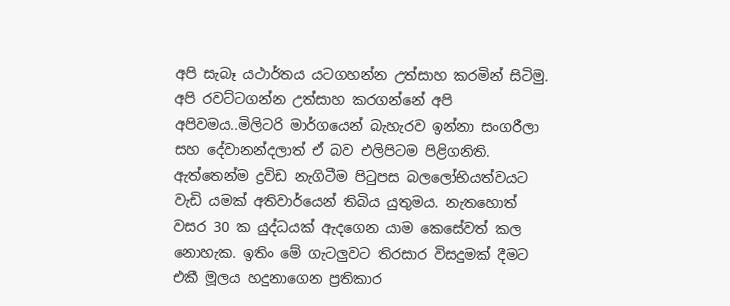අපි සැබෑ යථාර්තය යටගහන්න උත්සාහ කරමින් සිටිමු. අපි රවට්ටගන්න උත්සාහ කරගන්නේ අපි අපිවමය..මිලිටරි මාර්ගයෙන් බැහැරව ඉන්නා සංගරීලා සහ දේවානන්දලාත් ඒ බව එලිපිටම පිළිගනිති. ඇත්තෙන්ම ද්‍රවිඩ නැගිටීම පිටුපස බලලෝභියත්වයට වැඩි යමක් අතිවාර්යෙන් තිබිය යුතුමය. නැතහොත් වසර 30 ක යුද්ධයක් ඇදගෙන යාම කෙසේවත් කල නොහැක. ඉතිං මේ ගැටලුවට තිරසාර විසදුමක් දීමට එකී මූලය හදුනාගෙන ප්‍රතිකාර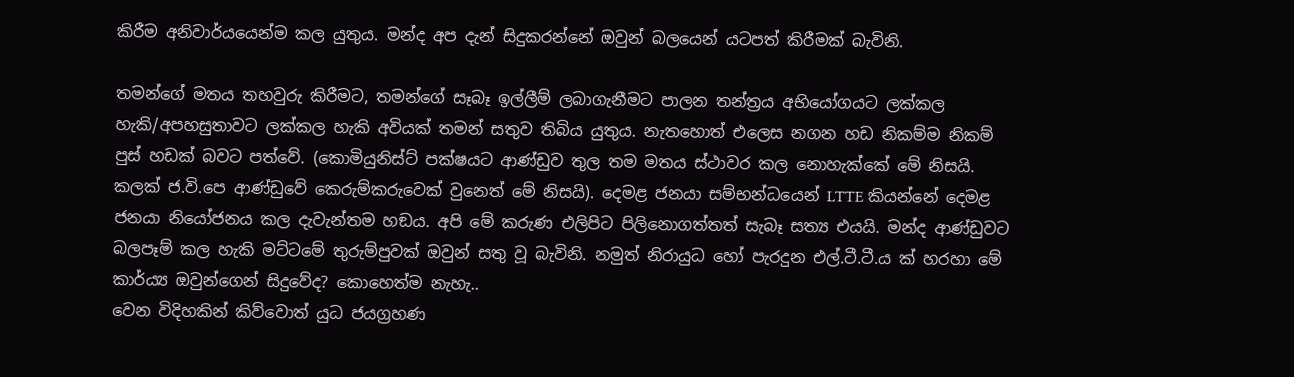කිරීම අනිවාර්යයෙන්ම කල යුතුය. මන්ද අප දැන් සිදුකරන්නේ ඔවුන් බලයෙන් යටපත් කිරීමක් බැවිනි.

තමන්ගේ මතය තහවුරු කිරීමට, තමන්ගේ සෑබෑ ඉල්ලීම් ලබාගැනීමට පාලන තන්ත්‍රය අභියෝගයට ලක්කල හැකි/අපහසුතාවට ලක්කල හැකි අවියක් තමන් සතුව තිබිය යුතුය. නැතහොත් එලෙස නගන හඩ නිකම්ම නිකම් පුස් හඩක් බවට පත්වේ. (කොමියුනිස්ට් පක්ෂයට ආණ්ඩුව තුල තම මතය ස්ථාවර කල නොහැක්කේ මේ නිසයි. කලක් ජ.වි.පෙ ආණ්ඩුවේ කෙරුම්කරුවෙක් වුනෙත් මේ නිසයි). දෙමළ ජනයා සම්භන්ධයෙන් LTTE කියන්නේ දෙමළ ජනයා නියෝජනය කල දැවැන්තම හඞය. අපි මේ කරුණ එලිපිට පිලිනොගත්තත් සැබෑ සත්‍ය එයයි. මන්ද ආණ්ඩුවට බලපෑම් කල හැකි මට්ටමේ තුරුම්පුවක් ඔවුන් සතු වූ බැවිනි. නමුත් නිරායුධ හෝ පැරදුන එල්.ටී.ටී.ය ක් හරහා මේ කාර්ය්‍ය ඔවුන්ගෙන් සිදුවේද? කොහෙත්ම නැහැ..
වෙන විදිහකින් කිව්වොත් යුධ ජයග්‍රහණ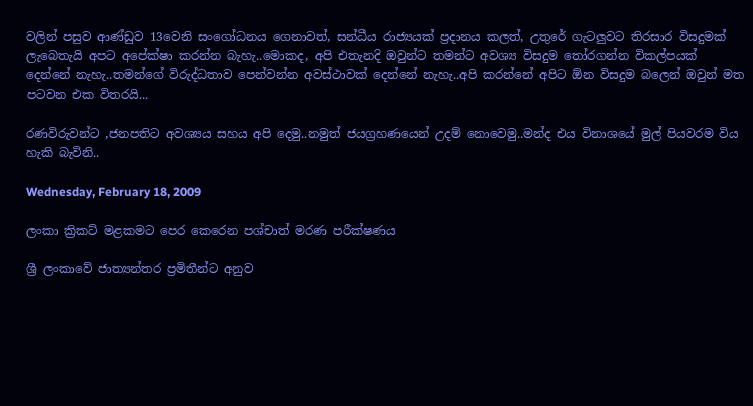වලින් පසුව ආණ්ඩුව 13වෙනි සංගෝධනය ගෙනාවත්, සන්ධීය රාජ්‍යයක් ප්‍රදානය කලත්, උතුරේ ගැටලුවට තිරසාර විසදුමක් ලැබෙතැයි අපට අපේක්ෂා කරන්න බැහැ..මොකද, අපි එතැනදි ඔවුන්ට තමන්ට අවශ්‍ය විසදුම තෝරගන්න විකල්පයක් දෙන්නේ නැහැ..තමන්ගේ විරුද්ධතාව පෙන්වන්න අවස්ථාවක් දෙන්නේ නැහැ..අපි කරන්නේ අපිට ඕන විසදුම බලෙන් ඔවුන් මත පටවන එක විතරයි...

රණවිරුවන්ට ,ජනපතිට අවශ්‍යය සහය අපි දෙමු..නමුත් ජයග්‍රහණයෙන් උදම් නොවෙමු..මන්ද එය විනාශයේ මුල් පියවරම විය හැකි බැවිනි..

Wednesday, February 18, 2009

ලංකා ක්‍රිකට් මළකමට පෙර කෙරෙන පශ්චාත් මරණ පරීක්ෂණය

ශ්‍රී ලංකාවේ ජාත්‍යන්තර ප්‍රමිතීන්ට අනුව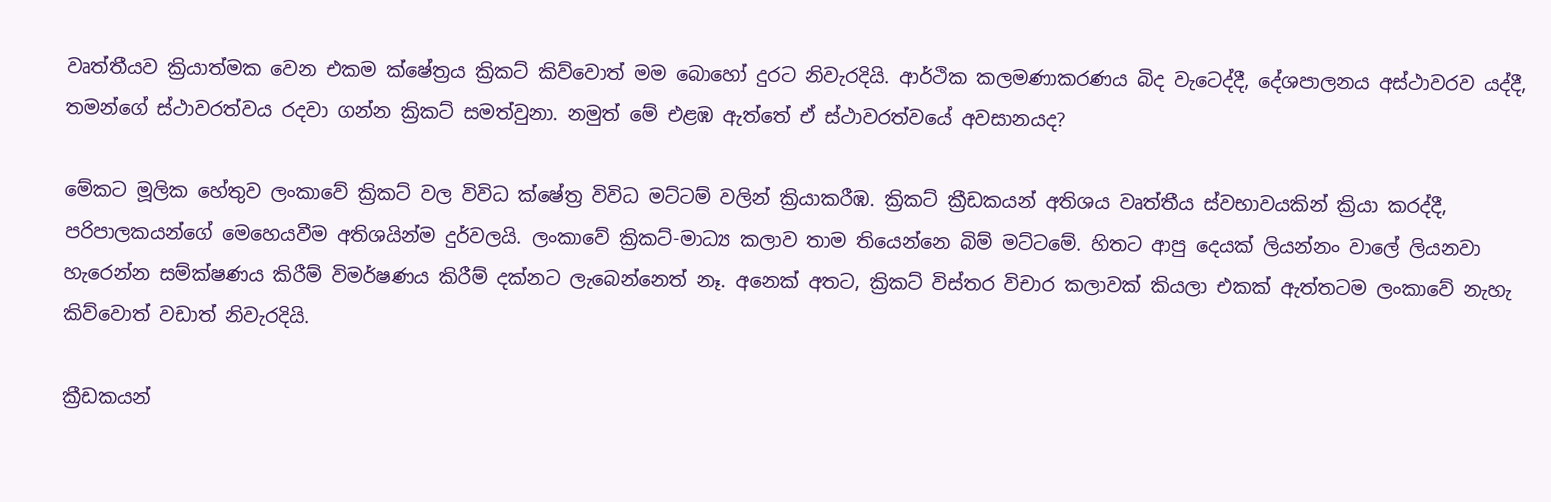වෘත්තීයව ක්‍රියාත්මක වෙන එකම ක්ෂේත්‍රය ක්‍රිකට් කිව්වොත් මම බොහෝ දුරට නිවැරදියි. ආර්ථික කලමණාකරණය බිද වැටෙද්දී, දේශපාලනය අස්ථාවරව යද්දී, තමන්ගේ ස්ථාවරත්වය රදවා ගන්න ක්‍රිකට් සමත්වුනා. නමුත් මේ එළඹ ඇත්තේ ඒ ස්ථාවරත්වයේ අවසානයද?

මේකට මූලික හේතුව ලංකාවේ ක්‍රිකට් වල විවිධ ක්ෂේත්‍ර විවිධ මට්ටම් වලින් ක්‍රියාකරීඹ. ක්‍රිකට් ක්‍රීඩකයන් අතිශය වෘත්තීය ස්වභාවයකින් ක්‍රියා කරද්දී, පරිපාලකයන්ගේ මෙහෙයවීම අතිශයින්ම දුර්වලයි. ලංකාවේ ක්‍රිකට්-මාධ්‍ය කලාව තාම තියෙන්නෙ බිම් මට්ටමේ. හිතට ආපු දෙයක් ලියන්නං වාලේ ලියනවා හැරෙන්න සම්ක්ෂණය කිරීම් විමර්ෂණය කිරීම් දක්නට ලැබෙන්නෙත් නෑ. අනෙක් අතට, ක්‍රිකට් විස්තර විචාර කලාවක් කියලා එකක් ඇත්තටම ලංකාවේ නැහැ කිව්වොත් වඩාත් නිවැරදියි.

ක්‍රීඩකයන්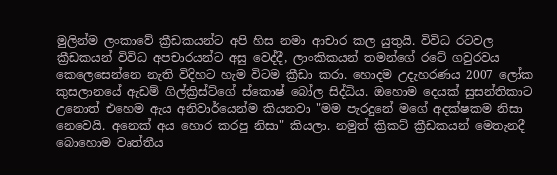මුලින්ම ලංකාවේ ක්‍රීඩකයන්ට අපි හිස නමා ආචාර කල යුතුයි. විවිධ රටවල ක්‍රීඩකයන් විවිධ අපචාරයන්ට අසු වෙද්දී, ලාංකිකයන් තමන්ගේ රටේ ගවුරවය කෙලෙසෙන්නෙ නැති විදිහට හැම විටම ක්‍රීඩා කරා. හොදම උදැහරණය 2007 ලෝක කුසලානයේ ඇඩම් ගිල්ක්‍රිස්ට්ගේ ස්කොෂ් බෝල සිද්ධිය. ඔහොම දෙයක් සුසන්තිකාට උනොත් එහෙම ඇය අනිවාර්යෙන්ම කියනවා "මම පැරදුනේ මගේ අදක්ෂකම නිසා නෙවෙයි. අනෙක් අය හොර කරපු නිසා" කියලා. නමුත් ක්‍රිකට් ක්‍රීඩකයන් මෙතැනදී බොහොම වෘත්තීය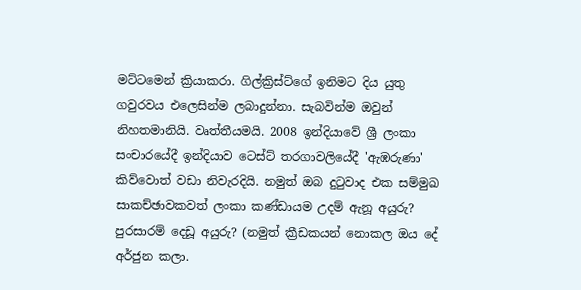මට්ටමෙන් ක්‍රියාකරා. ගිල්ක්‍රිස්ට්ගේ ඉනිමට දිය යුතු ගවුරවය එලෙසින්ම ලබාදුන්නා. සැබවින්ම ඔවුන් නිහතමානියි. වෘත්තීයමයි. 2008 ඉන්දියාවේ ශ්‍රී ලංකා සංචාරයේදී ඉන්දියාව ටෙස්ට් තරගාවලියේදී 'ඇඹරුණා' කිව්වොත් වඩා නිවැරදියි. නමුත් ඔබ දුටුවාද එක සම්මුඛ සාකච්ඡාවකවත් ලංකා කණ්ඩායම උදම් ඇනූ අයුරු? පුරසාරම් දෙඩූ අයුරු? (නමුත් ක්‍රීඩකයන් නොකල ඔය දේ අර්ජුන කලා.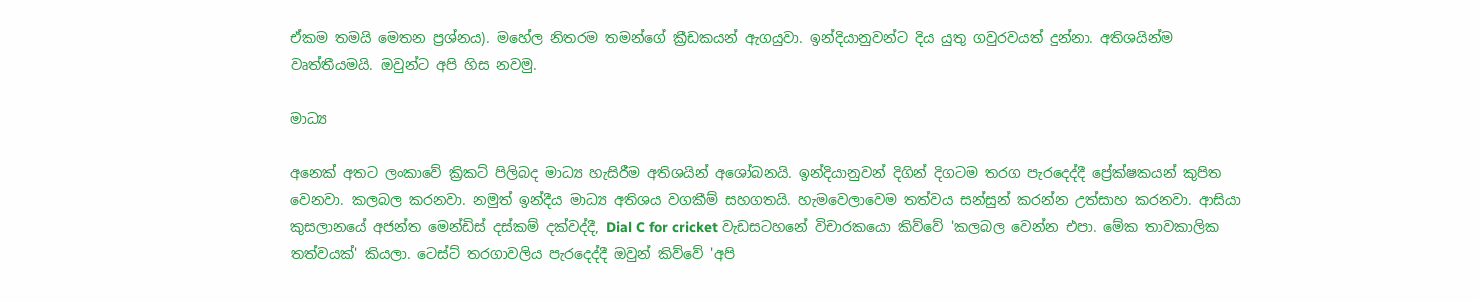ඒකම තමයි මෙතන ප්‍රශ්නය). මහේල නිතරම තමන්ගේ ක්‍රීඩකයන් ඇගයුවා. ඉන්දියානුවන්ට දිය යුතු ගවුරවයත් දුන්නා. අතිශයින්ම වෘත්තීයමයි. ඔවුන්ට අපි හිස නවමු.

මාධ්‍ය

අනෙක් අතට ලංකාවේ ක්‍රිකට් පිලිබද මාධ්‍ය හැසිරීම අතිශයින් අශෝබනයි. ඉන්දියානුවන් දිගින් දිගටම තරග පැරදෙද්දී ප්‍රේක්ෂකයන් කුපිත වෙනවා. කලබල කරනවා. නමුත් ඉන්දීය මාධ්‍ය අතිශය වගකීම් සහගතයි. හැමවෙලාවෙම තත්වය සන්සුන් කරන්න උත්සාහ කරනවා. ආසියා කුසලානයේ අජන්ත මෙන්ඩිස් දස්කම් දක්වද්දී, Dial C for cricket වැඩසටහනේ විචාරකයො කිව්වේ 'කලබල වෙන්න එපා. මේක තාවකාලික තත්වයක්' කියලා. ටෙස්ට් තරගාවලිය පැරදෙද්දී ඔවුන් කිව්වේ 'අපි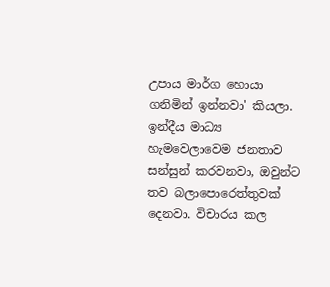උපාය මාර්ග හොයා ගනිමින් ඉන්නවා' කියලා. ඉන්දීය මාධ්‍ය හැමවෙලාවෙම ජනතාව සන්සුන් කරවනවා, ඔවුන්ට තව බලාපොරෙත්තුවක්
දෙනවා. විචාරය කල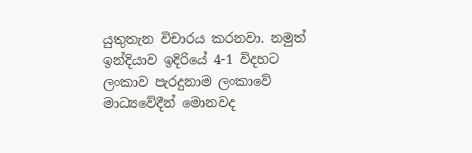යුතුතැන විචාරය කරනවා. නමුත් ඉන්දියාව ඉදිරියේ 4-1 විදහට ලංකාව පැරදුනාම ලංකාවේ මාධ්‍යවේදීන් මොනවද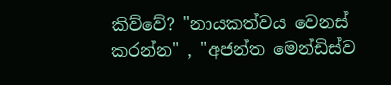කිව්වේ? "නායකත්වය වෙනස් කරන්න" , "අජන්ත මෙන්ඩිස්ව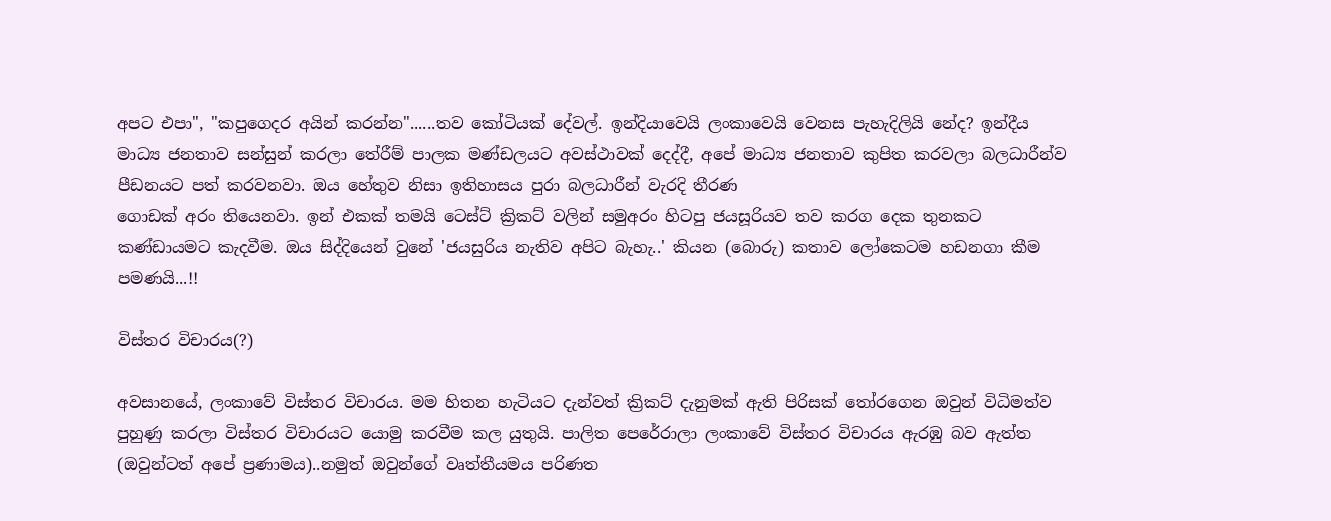අප‍ට එපා", "කපුගෙදර අයින් කරන්න"......තව කෝටියක් දේවල්. ඉන්දියාවෙයි ලංකාවෙයි වෙනස පැහැදිලියි නේද? ඉන්දීය මාධ්‍ය ජනතාව සන්සුන් කරලා තේරීම් පාලක මණ්ඩලයට අවස්ථාවක් දෙද්දී, අපේ මාධ්‍ය ජනතාව කුපිත කරවලා බලධාරීන්ව පීඩනයට පත් කරවනවා. ඔය හේතුව නිසා ඉතිහාසය පුරා බලධාරීන් වැරදි තීරණ
ගොඩක් අරං තියෙනවා. ඉන් එකක් තමයි ටෙස්ට් ක්‍රිකට් වලින් සමුඅරං හිටපු ජයසූරියව තව කරග දෙක තුනකට කණ්ඩායමට කැදවීම. ඔය සිද්දියෙන් වුනේ 'ජයසුරිය නැතිව අපිට බැහැ..' කියන (බොරු) කතාව ලෝකෙටම හඩනගා කීම පමණයි...!!

විස්තර විචාරය(?)

අවසානයේ, ලංකාවේ විස්තර විචාරය. මම හිතන හැටියට දැන්වත් ක්‍රිකට් දැනුමක් ඇති පිරිසක් තෝරගෙන ඔවුන් විධිමත්ව පුහුණු කරලා විස්තර විචාරයට යොමු කරවීම කල යුතුයි. පාලිත පෙරේරාලා ලංකාවේ විස්තර විචාරය ඇරඹු බව ඇත්ත (ඔවුන්ටත් අපේ ප්‍රණාමය)..නමුත් ඔවුන්ගේ වෘත්තීයමය පරිණත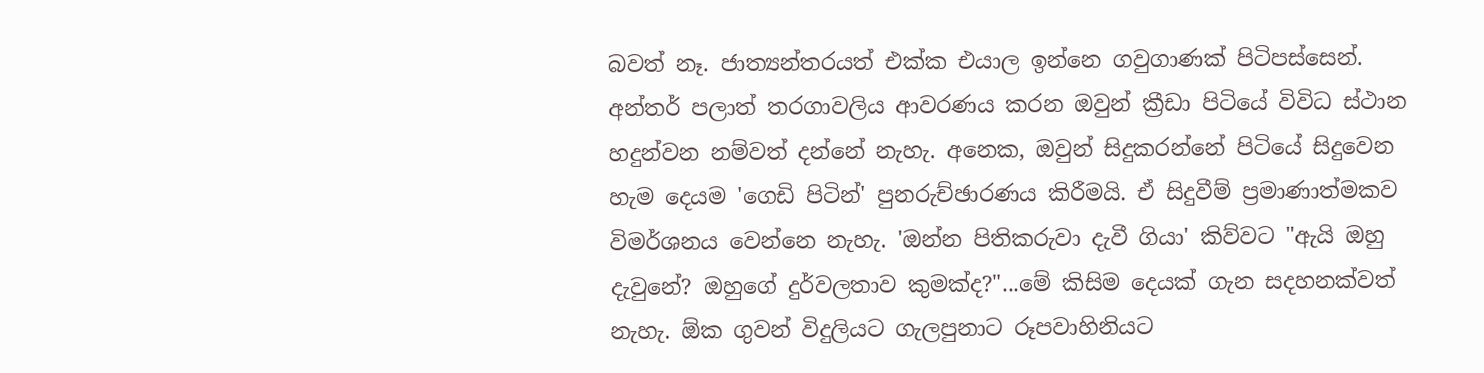බවත් නෑ. ජාත්‍යන්තරයත් එක්ක එයාල ඉන්නෙ ගවුගාණක් පිටිපස්සෙන්. අන්තර් පලාත් තරගාවලිය ආවරණය කරන ඔවුන් ක්‍රීඩා පිටි‍යේ විවිධ ස්ථාන හදුන්වන නම්වත් දන්නේ නැහැ. අනෙක, ඔවුන් සිදුකරන්නේ පිටියේ සිදුවෙන හැම දෙයම 'ගෙඩි පිටින්' පුනරුච්ඡාරණය කිරීමයි. ඒ සිදුවීම් ප්‍රමාණාත්මකව විමර්ශනය වෙන්නෙ නැහැ. 'ඔන්න පිතිකරුවා දැවී ගියා' කිව්වට "ඇයි ඔහු දැවුනේ? ඔහුගේ දුර්වලතාව කුමක්ද?"...මේ කිසිම දෙයක් ගැන සදහනක්වත් නැහැ. ඕක ගුවන් විදුලියට ගැලපුනාට රූපවාහිනියට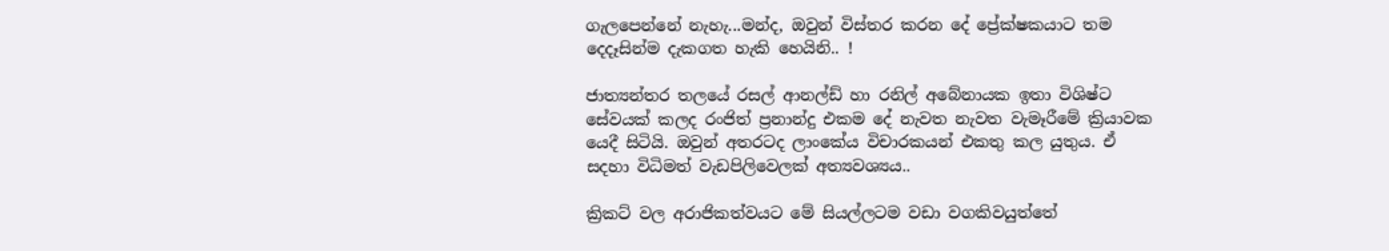ගැලපෙන්නේ නැහැ...මන්ද, ඔවුන් විස්තර කරන දේ ප්‍රේක්ෂකයාට තම දෙදෑසින්ම දැකගත හැකි හෙයිනි.. !

ජාත්‍යන්තර තලයේ රසල් ආනල්ඩ් හා රනිල් අබේනායක ඉතා විශිෂ්ට සේවයක් කලද රංජිත් ප්‍රනාන්දු එකම දේ නැවත නැවත වැමෑරීමේ ක්‍රියාවක යෙදී සිටියි. ඔවුන් අතරටද ලාංකේය විචාරකයන් එකතු කල යුතුය. ඒ සදහා විධිමත් වැඩපිලිවෙලක් අත්‍යවශ්‍යය..

ක්‍රිකට් වල අරාජිකත්වයට මේ සියල්ලටම වඩා වගකිවයුත්තේ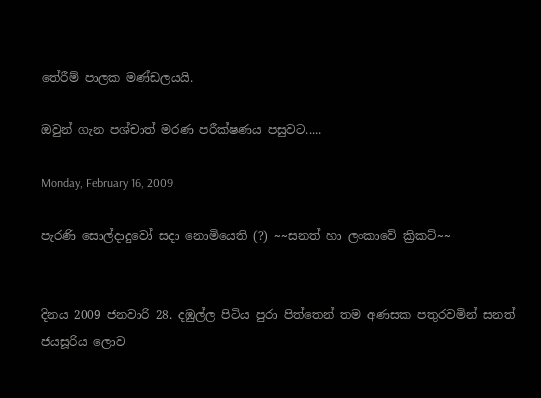තේරීම් පාලක මණ්ඩලයයි.

ඔවුන් ගැන පශ්චාත් මරණ පරීක්ෂණය පසුවට.....

Monday, February 16, 2009

පැරණි සොල්දාදුවෝ සදා නොමියෙති (?) ~~සනත් හා ලංකාවේ ක්‍රිකට්~~


දිනය 2009 ජනවාරි 28. දඹුල්ල පිටිය පුරා පිත්තෙන් තම අණසක පතුරවමින් සනත් ජයසූරිය ලොව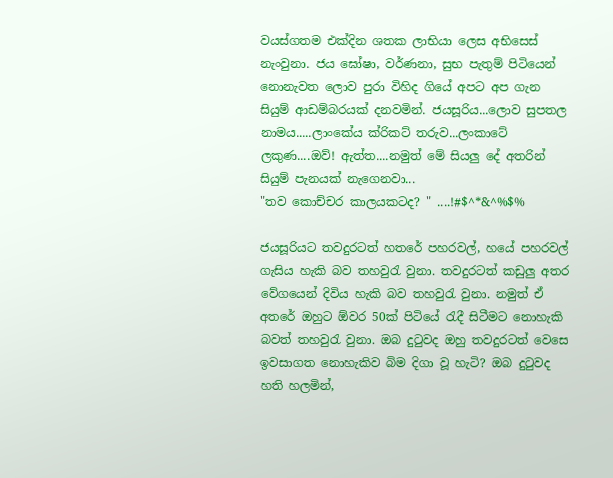වයස්ගතම එක්දින ශතක ලාභියා ලෙස අභිසෙස් නැංවුනා. ජය ඝෝෂා, වර්ණනා, සුභ පැතුම් පිටියෙන් නොනැවත ලොව පුරා විහිද ගියේ අපට අප ගැන සියුම් ආඩම්බරයක් දනවමින්. ජයසූරිය...ලොව සුපතල නාමය.....ලාංකේය ක්රිකට් තරුව...ලංකාටේ ලකුණ....ඔව්! ඇත්ත....නමුත් මේ සියලු දේ අතරින් සියුම් පැනයක් නැගෙනවා...
"තව කොච්චර කාලයකටද? " ....!#$^*&^%$%

ජයසූරියට තවදුරටත් හතරේ පහරවල්, හයේ පහරවල් ගැසිය හැකි බව තහවුරැ වුනා. තවදුරටත් කඩුලු අතර වේගයෙන් දිවිය හැකි බව තහවුරැ වුනා. නමුත් ඒ අතරේ ඔහුට ඕවර 50ක් පිටියේ රැදී සිටීමට නොහැකි බවත් තහවුරැ වුනා. ඔබ දුටුවද ඔහු තවදුරටත් වෙසෙ ඉවසාගත නොහැකිව බිම දිගා වූ හැටි? ඔබ දුටුවද හති හලමින්,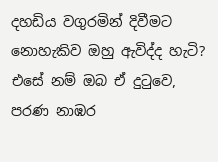දහඩිය වගුරමින් දිවීමට නොහැකිව ඔහු ඇවිද්ද හැටි? එසේ නම් ඔබ ඒ දුටුවෙ, පරණ නාඹර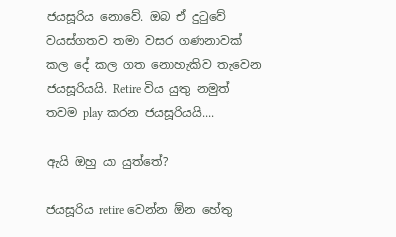ජයසූරිය නොවේ. ඔබ ඒ දුටු‍වේ වයස්ගතව තමා වසර ගණනාවක් කල දේ කල ගත නොහැකිව තැවෙන ජයසූරියයි. Retire විය යුතු නමුත් තවම play කරන ජයසූරියයි....

ඇයි ඔහු යා යුත්තේ?

ජයසූරිය retire වෙන්න ඕන හේතු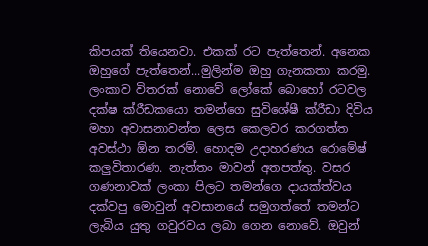කිපයක් තියෙනවා. එකක් රට පැත්තෙන්. අනෙක ඔහුගේ පැත්තෙන්...මුලින්ම ඔහු ගැනකතා කරමු. ලංකාව විතරක් නොවේ ලෝකේ බොහෝ රටවල දක්ෂ ක්රීඩකයො තමන්ගෙ සුවිශේෂී ක්රීඩා දිවිය මහා අවාසනාවන්ත ලෙස කෙලවර කරගත්ත අවස්ථා ඕන තරම්. හොදම උදාහරණය රොමේෂ් කලුවිතාරණ. නැත්තං මාවන් අතපත්තු. වසර ගණනාවක් ලංකා පිලට තමන්ගෙ දායක්ත්වය දක්වපු මොවුන් අවසානයේ සමුගත්තේ තමන්ට ලැබිය යුතු ‍ගවුරවය ල‍බා ගෙන නොවේ. ඔවුන්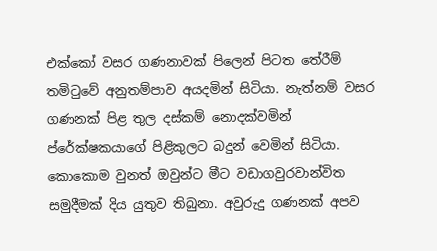එක්කෝ වසර ගණනාවක් පිලෙන් පිටත තේරීම් තමිටුවේ අනුතම්පාව අයදමින් සිටියා. නැත්නම් වසර ගණනක් පිළ තුල දස්කම් නොදක්වමින් ප්රේක්ෂකයාගේ පිළිකුලට බදුන් වෙමින් සිටියා. කොකොම වුනත් ඔවුන්ට මීට වඩාගවුරවාන්විත සමුදීමක් දිය යුතුව තිබුනා. අවුරුදු ගණනක් අපව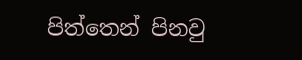පිත්තෙන් පිනවු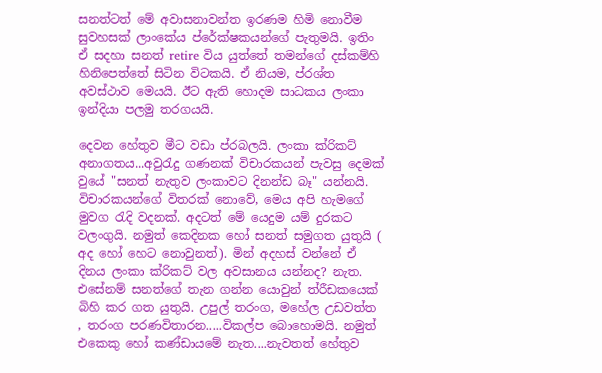සනත්ටත් මේ අවාසනාවන්ත ඉරණම හිමි නොවීම සුවහසක් ලාංකේය ‍ප්රේක්ෂකයන්ගේ පැතුමයි. ඉතිං ඒ සදහා සනත් retire විය යුත්තේ තමන්ගේ දස්කම්හි හිනිපෙත්තේ සිටින විටකයි. ඒ නියම, ප්රශ්ත අවස්ථාව මෙයයි. ඊට ඇති හොදම සාධකය ලංකා ඉන්දියා පලමු තරගයයි.

දෙවන හේතුව මීට වඩා ප්රබලයි. ලංකා ක්රිකට් අනාගතය...අවුරැදු ගණනක් විචාරකයන් පැවසු දෙමක් වුයේ "සනත් නැතුව ලංකාවට දිනන්ඩ බෑ" යන්නයි. විචාරකයන්ගේ විතරක් නොවේ, මෙය අපි හැමගේ මුවග රැදි වදනක්. අදටත් මේ යෙදුම යම් දුරකට වලංගුයි. නමුත් කෙදිනක හෝ සනත් සමුගත යුතුයි ( අද හෝ හෙට නොවුනත්). මින් අදහස් වන්නේ ඒ දිනය ලංකා ක්රිකට් වල අවසානය යන්නද? නැත. එසේනම් සනත්ගේ තැන ගන්න යොවුන් ත්රීඩකයෙක් බිහි කර ගත යුතුයි. උපුල් තරංග, මහේල උඩවත්ත , තරංග පරණවිතාරන.....විකල්ප බොහොමයි. නමුත් එකෙකු හෝ කණ්ඩායමේ නැත....නැවතත් හේතුව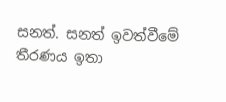සනත්. සනත් ඉවත්වීමේ තීරණය ඉතා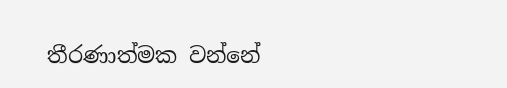තීරණාත්මක වන්නේ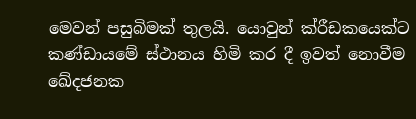මෙවන් පසුබිමක් තුලයි. යොවුන් ක්රීඩකයෙක්ට කණ්ඩායමේ ස්ථානය හිමි කර දී ඉවත් නොවීම ඛේදජනක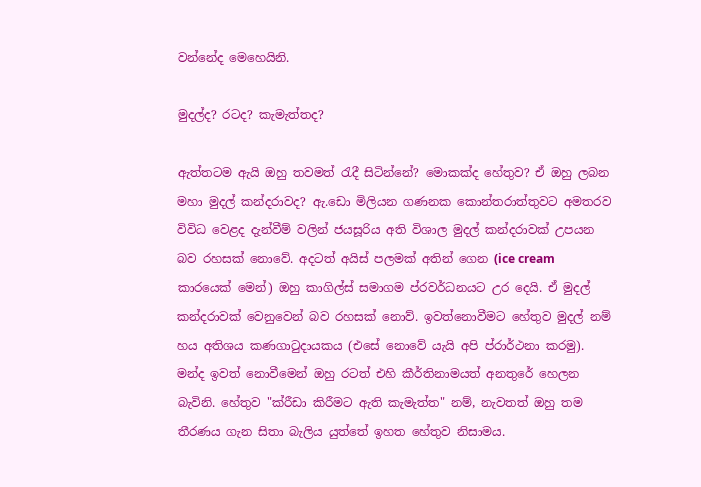වන්නේද මෙහෙයිනි.

මුදල්ද? රටද? කැමැත්තද?

ඇත්තටම ඇයි ඔහු තවමත් රැදී සිටින්නේ? මොකක්ද හේතුව? ඒ ඔහු ලබන මහා මුදල් කන්දරාවද? ඇ.ඩො මිලියන ගණනක ‍කොන්තරාත්තුවට අමතරව විවිධ වෙළද දැන්වීම් වලින් ජයසූරිය අති විශාල මුදල් කන්දරාවක් උපයන බව රහසක් නොවේ. අදටත් අයිස් පලමක් අතින් ගෙන (ice cream කාරයෙක් මෙන්) ඔහු කාගිල්ස් සමාගම ප්රවර්ධනයට උර දෙයි. ඒ මුදල් කන්දරාවක් වෙනුවෙන් බව රහසක් නො‍ව්. ඉවත්නොවීමට හේතුව මුදල් නම් හය අතිශය කණගාටුදායකය (එසේ නොවේ යැයි අපි ප්රාර්ථනා කරමු). මන්ද ඉවත් නොවීමෙන් ඔහු රටත් එහි කීර්තිනාමයත් අනතුරේ හෙලන බැවිනි. හේතුව "ක්රීඩා කිරීමට ඇති කැමැත්ත" නම්, නැවතත් ඔහු තම තීරණය ගැන සිතා බැලිය යුත්තේ ඉහත හේතුව නිසාමය.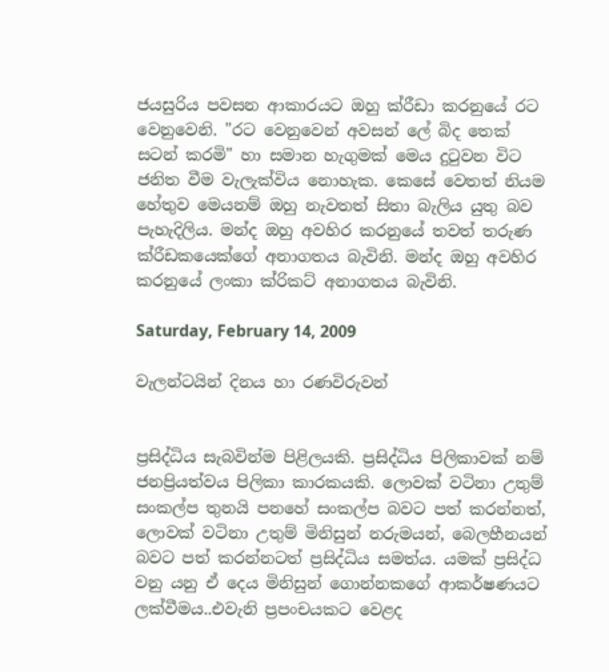ජයසුරිය පවසන ආකාරයට ඔහු ක්රීඩා කරනුයේ රට වෙනුවෙනි. "රට වෙනුවෙන් අවසන් ලේ බිද තෙක් සටන් කරමි" හා සමාන හැගුමක් මෙය දුටුවන විට ජනිත වීම වැලැක්විය නොහැක. කෙසේ වෙතත් නියම හේතුව මෙයනම් ඔහු නැවතත් සිතා බැලිය යුතු බව පැහැදිලිය. මන්ද ඔහු අවහිර කරනුයේ තවත් තරුණ ක්රීඩකයෙක්ගේ අනාගතය බැවිනි. මන්ද ඔහු අවහිර කරනුයේ ලංකා ක්රිකට් අනාගතය බැවිනි.

Saturday, February 14, 2009

වැලන්ටයින් දිනය හා රණවිරුවන්


ප්‍රසිද්ධිය සැබවින්ම පිළිලයකි. ප්‍රසිද්ධිය පිලිකාවක් නම් ජනප්‍රියත්වය පිලිකා කාරකයකි. ලොවක් වටිනා උතුම් සංකල්ප තුනයි පනහේ සංකල්ප බවට පත් කරන්නත්, ලොවක් වටිනා උතුම් මිනිසුන් නරුමයන්, බෙලහීනයන් බවට පත් කරන්නටත් ප්‍රසිද්ධිය සමත්ය. යමක් ප්‍රසිද්ධ වනු යනු ඒ දෙය මිනිසුන් ගොන්නකගේ ආකර්ෂණයට ලක්වීමය..එවැනි ප්‍රපංචයකට වෙළද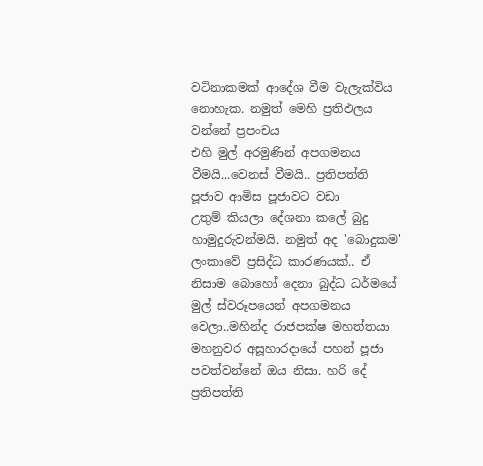වටිනාකමක් ආදේශ වීම වැලැක්විය නොහැක. නමුත් මෙහි ප්‍රතිඵලය වන්නේ ප්‍රපංචය
එහි මුල් අරමුණින් අපගමනය වීමයි...වෙනස් වීමයි.. ප්‍රතිපත්ති පූජාව ආමිස පූජාවට වඩා
උතුම් කියලා දේශනා කලේ බුදු හාමුදුරුවන්මයි. නමුත් අද 'බොදුකම' ලංකාවේ ප්‍රසිද්ධ කාරණයක්.. ඒ නිසාම බොහෝ දෙනා බුද්ධ ධර්මයේ මුල් ස්වරූපයෙන් අපගමනය වෙලා..මහින්ද රාජපක්ෂ මහත්තයා මහනුවර අසූහාරදායේ පහන් පූජා පවත්වන්නේ ඔය නිසා. හරි දේ ප්‍රතිපත්ති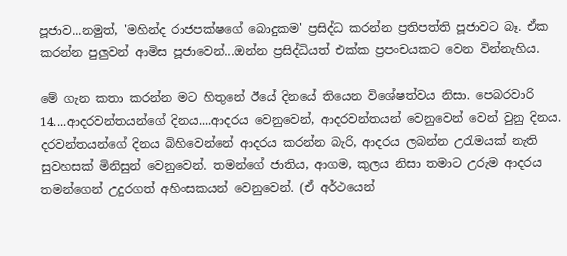පූජාව...නමුත්, 'මහින්ද රාජපක්ෂගේ බොදුකම' ප්‍රසිද්ධ කරන්න ප්‍රතිපත්ති පූජාවට බෑ. ඒක කරන්න පුලුවන් ආමිස පූජාවෙන්...ඔන්න ප්‍රසිද්ධියත් එක්ක ප්‍රපංචයකට වෙන වින්නැහිය.

මේ ගැන කතා කරන්න මට හිතුනේ ඊයේ දිනයේ තියෙන විශේෂත්වය නිසා. පෙබරවාරි 14....ආදරවන්තයන්ගේ දිනය....ආදරය වෙනුවෙන්, ආදරවන්තයන් වෙනුවෙන් වෙන් වුනු දිනය. දරවන්තයන්ගේ දිනය බිහිවෙන්නේ ආදරය කරන්න බැරි, ආදරය ලබන්න උරැමයක් නැති සුවහසක් මිනිසුන් වෙනුවෙන්. තමන්ගේ ජාතිය, ආගම, කුලය නිසා තමාට උරුම ආදරය තමන්ගෙන් උදුරගත් අහිංසකයන් වෙනුවෙන්. (ඒ අර්ථයෙන්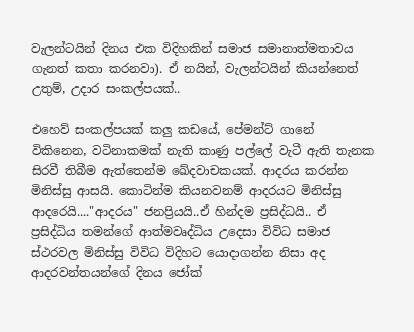වැලන්ටයින් දිනය එක විදිහකින් සමාජ සමානාත්මතාවය ගැනත් කතා කරනවා). ඒ නයින්, වැලන්ටයින් කියන්නෙත් උතුම්, උදාර සංකල්පයක්..

එහෙව් සංකල්පයක් කලු කඩයේ, පේමන්ට් ගානේ විකිනෙන, වටිනාකමක් නැති කාණු පල්ලේ වැටී ඇති තැනක සිරවී තිබීම ඇත්තෙන්ම ඛේදවාචකයක්. ආදරය කරන්න මිනිස්සු ආසයි. කොටින්ම කියනවනම් ආදරයට මිනිස්සු ආදරෙයි...."ආදරය" ජනප්‍රියයි..ඒ හින්දම ප්‍රසිද්ධයි.. ඒ ප්‍රසිද්ධිය තමන්ගේ ආත්මවෘද්ධිය උදෙසා විවිධ සමාජ ස්ථරවල මිනිස්සු විවිධ විදිහට යොදාගන්න නිසා අද ආදරවන්තයන්ගේ දිනය ජෝක්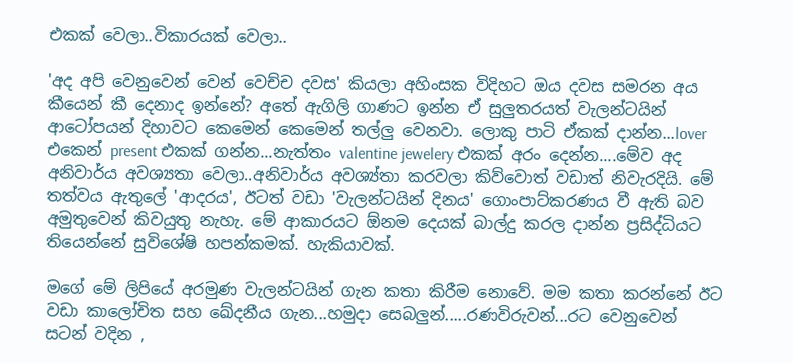එකක් වෙලා..විකාරයක් වෙලා..

'අද අපි වෙනුවෙන් වෙන් වෙච්ච දවස' කියලා අහිංසක විදිහට ඔය දවස සමරන අය කී‍යෙන් කී දෙනා‍ද ඉන්නේ? අතේ ඇගිලි ගාණට ඉන්න ඒ සුලුතරයත් වැලන්ටයින් ආටෝපයන් දිහාවට කෙමෙන් කෙමෙන් තල්ලු වෙනවා. ලොකු පාටි ඒකක් දාන්න...lover එකෙන් present එකක් ගන්න...නැත්තං valentine jewelery එකක් අරං දෙන්න....මේව අද අනිවාර්ය අවශ්‍යතා වෙලා..අනිවාර්ය අවශ්‍ය්‍තා කරවලා කිව්වොත් වඩාත් නිවැරදියි. මේ තත්වය ඇතුලේ 'ආදරය', ඊටත් වඩා 'වැලන්ටයින් දිනය' ගොංපාට්කරණය වී ඇති බව
අමුතුවෙන් කිවයුතු නැහැ. මේ ආකාරයට ඕනම දෙයක් බාල්දු කරල දාන්න ප්‍රසිද්ධියට තියෙන්නේ සුවිශේෂි හපන්කමක්. හැකියාවක්.

මගේ මේ ලිපියේ අරමුණ වැලන්ටයින් ගැන කතා කිරීම නොවේ. මම කතා කරන්නේ ඊට වඩා කාලෝචිත සහ ඛේදනීය ගැන...හමුදා සෙබලුන්.....රණවිරුවන්...රට වෙනුවෙන් සටන් වදින ,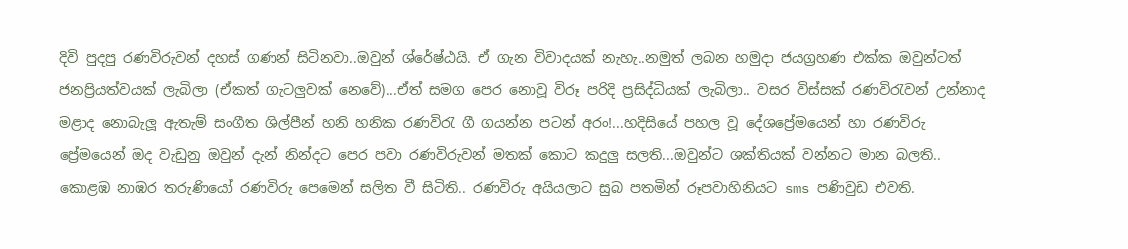දිවි පුදපු රණවිරුවන් දහස් ගණන් සිටිනවා..ඔවුන් ශ්රේෂ්ඨයි. ඒ ගැන විවාදයක් නැහැ..නමුත් ලබන හමුදා ජයග්‍රහණ එක්ක ඔවුන්ටත් ජනප්‍රියත්වයක් ලැබිලා (ඒකත් ගැටලුවක් නෙවේ)...ඒත් සමග පෙර නොවූ විරූ පරිදි ප්‍රසිද්ධියක් ලැබිලා.. වසර විස්සක් රණවිරැවන් උන්නාද මළාද නොබැලූ ඇතැම් සංගීත ශිල්පීන් හනි හනික රණවිරැ ගී ගයන්න පටන් අරං!...හදිසියේ පහල වූ දේශප්‍රේමයෙන් හා රණවිරු ප්‍රේමයෙන් ඔද වැඩුනු ඔවුන් දැන් නින්දට පෙර පවා රණවිරුවන් මතක් කොට කදුලු සලති...ඔවුන්ට ශක්තියක් වන්නට මාන බලති.. කොළඹ නාඹර තරුණියෝ රණවිරු පෙමෙන් සලිත වී සිටිති.. රණවිරු අයියලාට සුබ පතමින් රූපවාහිනියට sms පණිවුඩ එවති.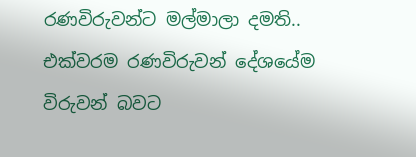රණවිරුවන්ට මල්මාලා දමති.. එක්වරම රණවිරුවන් දේශයේම විරුවන් බවට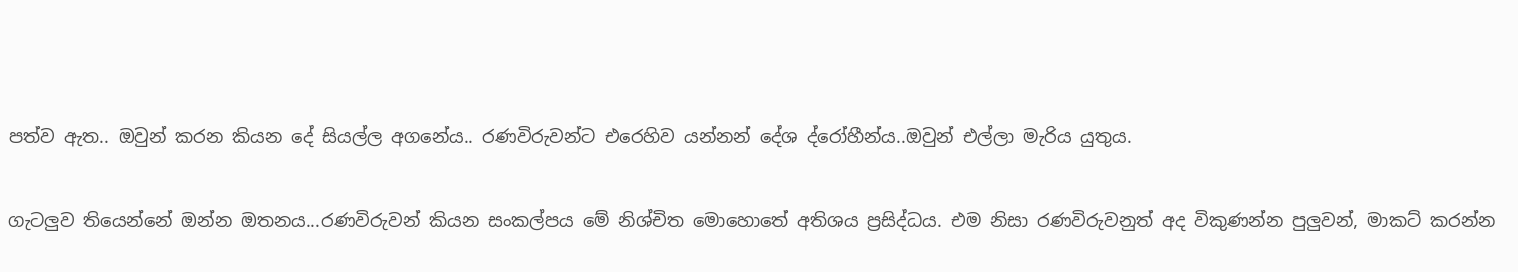පත්ව ඇත.. ඔවුන් කරන කියන දේ සියල්ල අගනේය.. රණවිරුවන්ට එරෙහිව යන්නන් දේශ ද්රෝහීන්ය..ඔවුන් එල්ලා මැරිය යුතුය.

ගැටලුව තියෙන්නේ ඔන්න ඔතනය...රණවිරුවන් කියන සංකල්පය මේ නිශ්චිත මොහොතේ අතිශය ප්‍රසිද්ධය. එම නිසා රණවිරුවනුත් අද විකුණන්න පුලුවන්, මාකට් කරන්න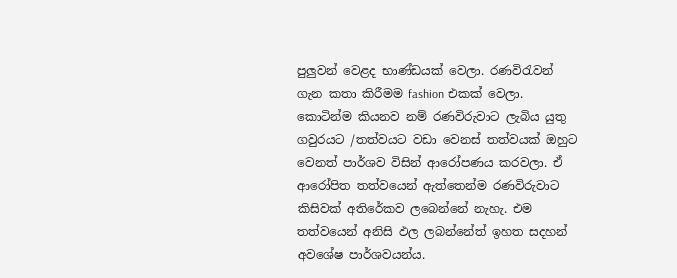පුලුවන් වෙළද භාණ්ඩයක් වෙලා. රණවිරැවන් ගැන කතා කිරීමම fashion එකක් වෙලා. කොටින්ම කියනව නම් ‍රණවිරුවාට ලැබිය යුතු ගවුරයට /තත්වයට වඩා වෙනස් තත්වයක් ඔහුට වෙනත් පාර්ශව විසින් ආරෝපණය කරවලා. ඒ ආරෝපිත තත්වයෙන් ඇත්තෙන්ම රණවිරුවාට කිසිවක් අතිරේකව ලබෙන්නේ නැහැ. එම තත්වයෙන් අනිසි ඵල ලබන්නේත් ඉහත සදහන් අවශේෂ පාර්ශවයන්ය.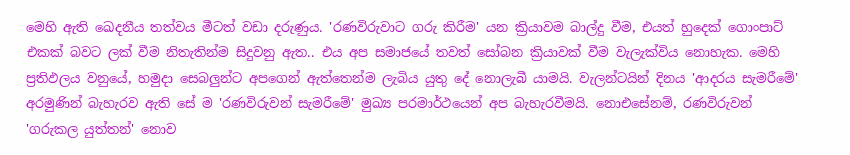මෙහි ඇති ඛෙදනීය තත්වය මීටත් වඩා දරුණුය. 'රණවිරුවාට ගරු කිරීම' යන ක්‍රියාවම බාල්දු වීම, එයත් හුදෙක් ගොංපාට් එකක් බවට ලක් වීම නිතැතින්ම සිදුවනු ඇත.. එය අප සමාජයේ තවත් සෝබන ක්‍රියාවක් වීම වැලැක්විය නොහැක. මෙහි ප්‍රතිඵලය වනුයේ, හමුදා සෙබලුන්ට අපගෙන් ඇත්තෙන්ම ලැබිය යුතු දේ නොලැබී යාමයි. වැලන්ටයින් දිනය 'ආදරය සැමරීමේ' අරමුණින් බැහැරව ඇති සේ ම 'රණවිරුවන් සැමරීමේ' මුඛ්‍ය පරමාර්ථයෙන් අප බැහැරවීමයි. නොඑසේනම්, රණවිරුවන් 'ගරුකල යුත්තන්' නොව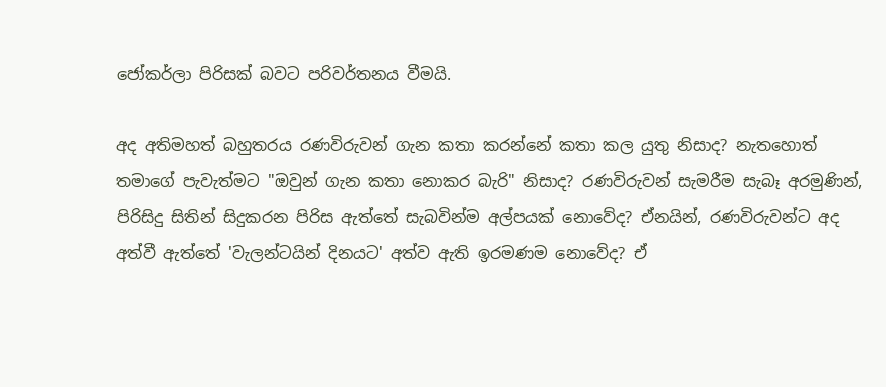ජෝකර්ලා පිරිසක් බවට පරිවර්තනය වීමයි.

අද අතිමහත් බහුතරය රණවිරුවන් ගැන කතා කරන්නේ කතා කල යුතු නිසාද? නැතහොත් තමාගේ පැවැත්මට "ඔවුන් ගැන කතා නොකර බැරි" නිසාද? රණවිරුවන් සැමරීම සැබෑ අරමුණින්, පිරිසිදු සිතින් සිදුකරන පිරිස ඇත්තේ සැබවින්ම අල්පයක් නොවේද? ඒනයින්, රණවිරුවන්ට අද අත්වී ඇත්තේ 'වැලන්ටයින් දිනයට' අත්ව ඇති ඉරමණම නොවේද? ඒ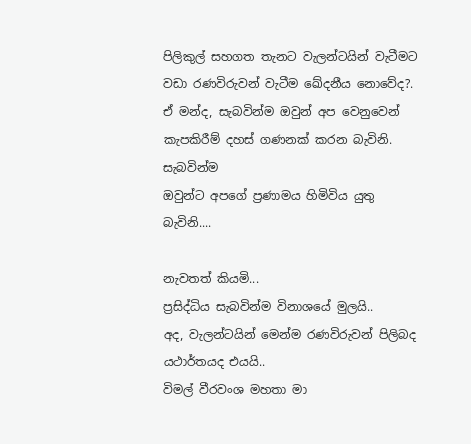පිලිකුල් සහගත තැනට වැලන්ටයින් වැටීමට වඩා රණවිරුවන් වැටීම ඛේදනීය නොවේද?. ඒ මන්ද, සැබවින්ම ඔවුන් අප වෙනුවෙන් කැපකිරීම් දහස් ගණනක් කරන බැවිනි. සැබවින්ම
ඔවුන්ට අපගේ ‍ප්‍රණාමය හිමිවිය යුතු බැවිනි....

නැවතත් කියමි...
ප්‍රසිද්ධිය සැබවින්ම විනාශයේ මුලයි..
අද, වැලන්ටයින් මෙන්ම රණවිරුවන් පිලිබද යථාර්තයද එයයි..
විමල් වීරවංශ මහතා මා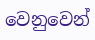වෙනුවෙන්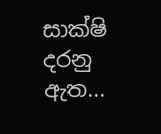සාක්ෂි දරනු ඇත...